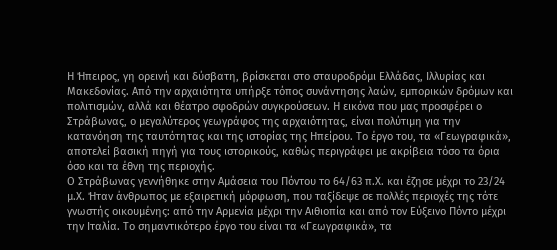Η Ήπειρος, γη ορεινή και δύσβατη, βρίσκεται στο σταυροδρόμι Ελλάδας, Ιλλυρίας και Μακεδονίας. Από την αρχαιότητα υπήρξε τόπος συνάντησης λαών, εμπορικών δρόμων και πολιτισμών, αλλά και θέατρο σφοδρών συγκρούσεων. Η εικόνα που μας προσφέρει ο Στράβωνας, ο μεγαλύτερος γεωγράφος της αρχαιότητας, είναι πολύτιμη για την κατανόηση της ταυτότητας και της ιστορίας της Ηπείρου. Το έργο του, τα «Γεωγραφικά», αποτελεί βασική πηγή για τους ιστορικούς, καθώς περιγράφει με ακρίβεια τόσο τα όρια όσο και τα έθνη της περιοχής.
Ο Στράβωνας γεννήθηκε στην Αμάσεια του Πόντου το 64/63 π.Χ. και έζησε μέχρι το 23/24 μ.Χ. Ήταν άνθρωπος με εξαιρετική μόρφωση, που ταξίδεψε σε πολλές περιοχές της τότε γνωστής οικουμένης: από την Αρμενία μέχρι την Αιθιοπία και από τον Εύξεινο Πόντο μέχρι την Ιταλία. Το σημαντικότερο έργο του είναι τα «Γεωγραφικά», τα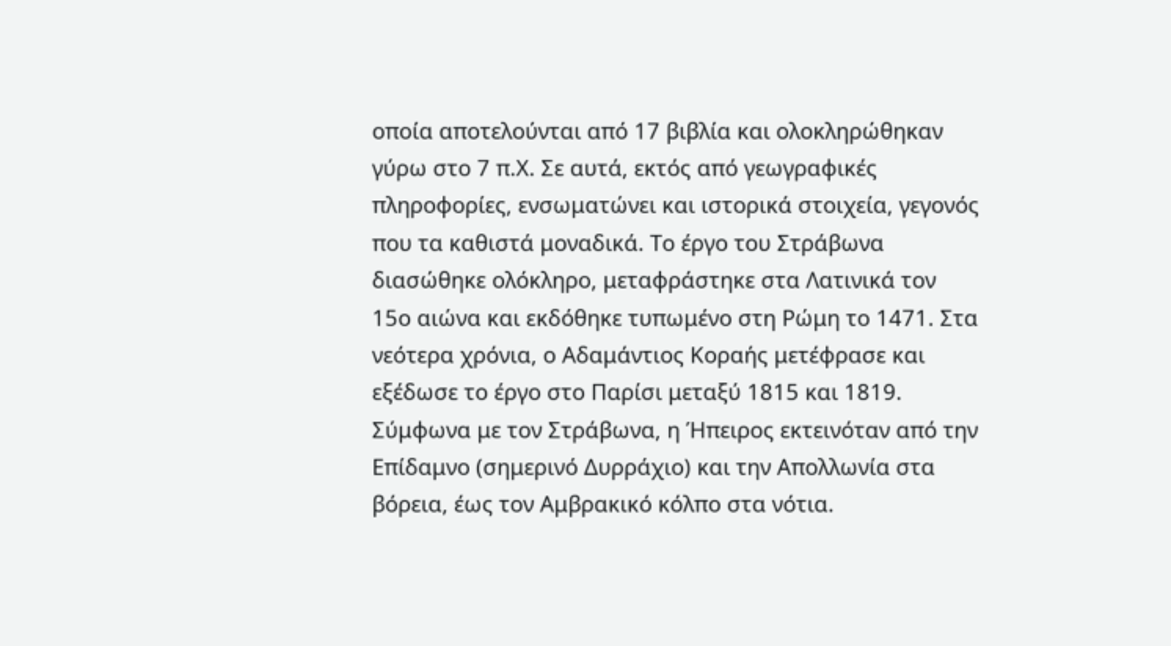οποία αποτελούνται από 17 βιβλία και ολοκληρώθηκαν γύρω στο 7 π.Χ. Σε αυτά, εκτός από γεωγραφικές πληροφορίες, ενσωματώνει και ιστορικά στοιχεία, γεγονός που τα καθιστά μοναδικά. Το έργο του Στράβωνα διασώθηκε ολόκληρο, μεταφράστηκε στα Λατινικά τον 15ο αιώνα και εκδόθηκε τυπωμένο στη Ρώμη το 1471. Στα νεότερα χρόνια, ο Αδαμάντιος Κοραής μετέφρασε και εξέδωσε το έργο στο Παρίσι μεταξύ 1815 και 1819.
Σύμφωνα με τον Στράβωνα, η Ήπειρος εκτεινόταν από την Επίδαμνο (σημερινό Δυρράχιο) και την Απολλωνία στα βόρεια, έως τον Αμβρακικό κόλπο στα νότια.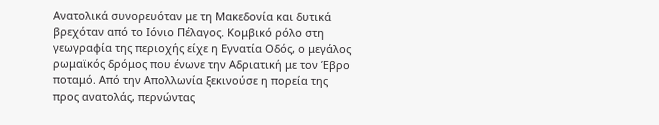Ανατολικά συνορευόταν με τη Μακεδονία και δυτικά βρεχόταν από το Ιόνιο Πέλαγος. Κομβικό ρόλο στη γεωγραφία της περιοχής είχε η Εγνατία Οδός, ο μεγάλος ρωμαϊκός δρόμος που ένωνε την Αδριατική με τον Έβρο ποταμό. Από την Απολλωνία ξεκινούσε η πορεία της προς ανατολάς, περνώντας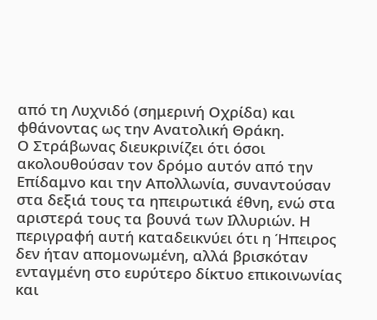από τη Λυχνιδό (σημερινή Οχρίδα) και φθάνοντας ως την Ανατολική Θράκη.
Ο Στράβωνας διευκρινίζει ότι όσοι ακολουθούσαν τον δρόμο αυτόν από την Επίδαμνο και την Απολλωνία, συναντούσαν στα δεξιά τους τα ηπειρωτικά έθνη, ενώ στα αριστερά τους τα βουνά των Ιλλυριών. Η περιγραφή αυτή καταδεικνύει ότι η Ήπειρος δεν ήταν απομονωμένη, αλλά βρισκόταν ενταγμένη στο ευρύτερο δίκτυο επικοινωνίας και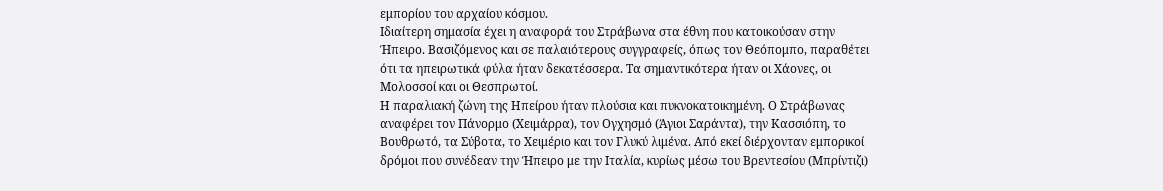εμπορίου του αρχαίου κόσμου.
Ιδιαίτερη σημασία έχει η αναφορά του Στράβωνα στα έθνη που κατοικούσαν στην Ήπειρο. Βασιζόμενος και σε παλαιότερους συγγραφείς, όπως τον Θεόπομπο, παραθέτει ότι τα ηπειρωτικά φύλα ήταν δεκατέσσερα. Τα σημαντικότερα ήταν οι Χάονες, οι Μολοσσοί και οι Θεσπρωτοί.
Η παραλιακή ζώνη της Ηπείρου ήταν πλούσια και πυκνοκατοικημένη. Ο Στράβωνας αναφέρει τον Πάνορμο (Χειμάρρα), τον Ογχησμό (Άγιοι Σαράντα), την Κασσιόπη, το Βουθρωτό, τα Σύβοτα, το Χειμέριο και τον Γλυκύ λιμένα. Από εκεί διέρχονταν εμπορικοί δρόμοι που συνέδεαν την Ήπειρο με την Ιταλία, κυρίως μέσω του Βρεντεσίου (Μπρίντιζι)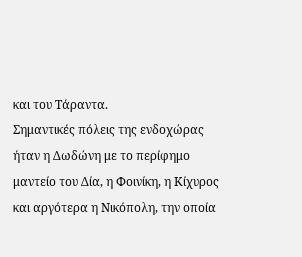και του Τάραντα.
Σημαντικές πόλεις της ενδοχώρας ήταν η Δωδώνη με το περίφημο μαντείο του Δία, η Φοινίκη, η Κίχυρος και αργότερα η Νικόπολη, την οποία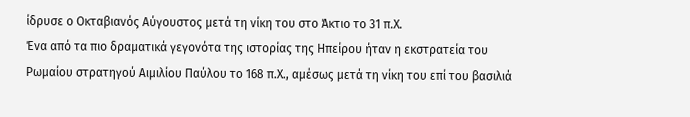ίδρυσε ο Οκταβιανός Αύγουστος μετά τη νίκη του στο Άκτιο το 31 π.Χ.
Ένα από τα πιο δραματικά γεγονότα της ιστορίας της Ηπείρου ήταν η εκστρατεία του Ρωμαίου στρατηγού Αιμιλίου Παύλου το 168 π.Χ., αμέσως μετά τη νίκη του επί του βασιλιά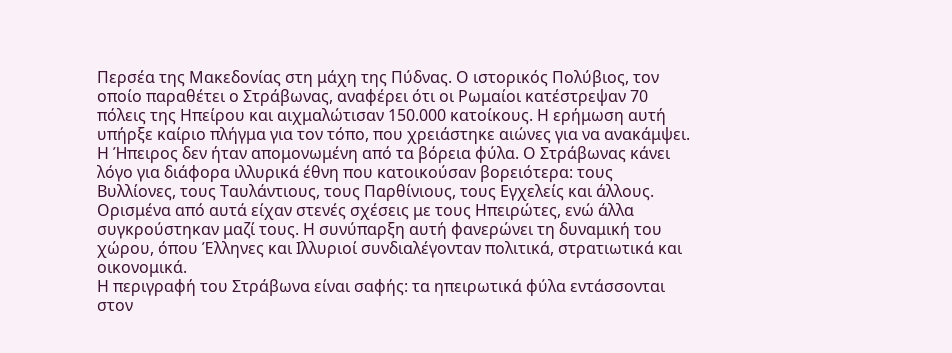Περσέα της Μακεδονίας στη μάχη της Πύδνας. Ο ιστορικός Πολύβιος, τον οποίο παραθέτει ο Στράβωνας, αναφέρει ότι οι Ρωμαίοι κατέστρεψαν 70 πόλεις της Ηπείρου και αιχμαλώτισαν 150.000 κατοίκους. Η ερήμωση αυτή υπήρξε καίριο πλήγμα για τον τόπο, που χρειάστηκε αιώνες για να ανακάμψει.
Η Ήπειρος δεν ήταν απομονωμένη από τα βόρεια φύλα. Ο Στράβωνας κάνει λόγο για διάφορα ιλλυρικά έθνη που κατοικούσαν βορειότερα: τους Βυλλίονες, τους Ταυλάντιους, τους Παρθίνιους, τους Εγχελείς και άλλους. Ορισμένα από αυτά είχαν στενές σχέσεις με τους Ηπειρώτες, ενώ άλλα συγκρούστηκαν μαζί τους. Η συνύπαρξη αυτή φανερώνει τη δυναμική του χώρου, όπου Έλληνες και Ιλλυριοί συνδιαλέγονταν πολιτικά, στρατιωτικά και οικονομικά.
Η περιγραφή του Στράβωνα είναι σαφής: τα ηπειρωτικά φύλα εντάσσονται στον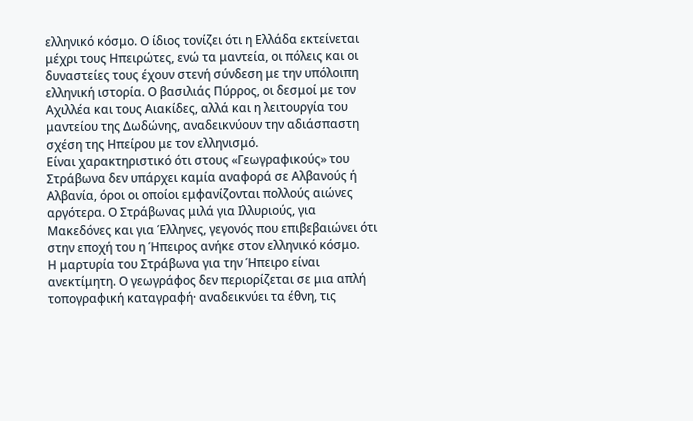ελληνικό κόσμο. Ο ίδιος τονίζει ότι η Ελλάδα εκτείνεται μέχρι τους Ηπειρώτες, ενώ τα μαντεία, οι πόλεις και οι δυναστείες τους έχουν στενή σύνδεση με την υπόλοιπη ελληνική ιστορία. Ο βασιλιάς Πύρρος, οι δεσμοί με τον Αχιλλέα και τους Αιακίδες, αλλά και η λειτουργία του μαντείου της Δωδώνης, αναδεικνύουν την αδιάσπαστη σχέση της Ηπείρου με τον ελληνισμό.
Είναι χαρακτηριστικό ότι στους «Γεωγραφικούς» του Στράβωνα δεν υπάρχει καμία αναφορά σε Αλβανούς ή Αλβανία, όροι οι οποίοι εμφανίζονται πολλούς αιώνες αργότερα. Ο Στράβωνας μιλά για Ιλλυριούς, για Μακεδόνες και για Έλληνες, γεγονός που επιβεβαιώνει ότι στην εποχή του η Ήπειρος ανήκε στον ελληνικό κόσμο.
Η μαρτυρία του Στράβωνα για την Ήπειρο είναι ανεκτίμητη. Ο γεωγράφος δεν περιορίζεται σε μια απλή τοπογραφική καταγραφή· αναδεικνύει τα έθνη, τις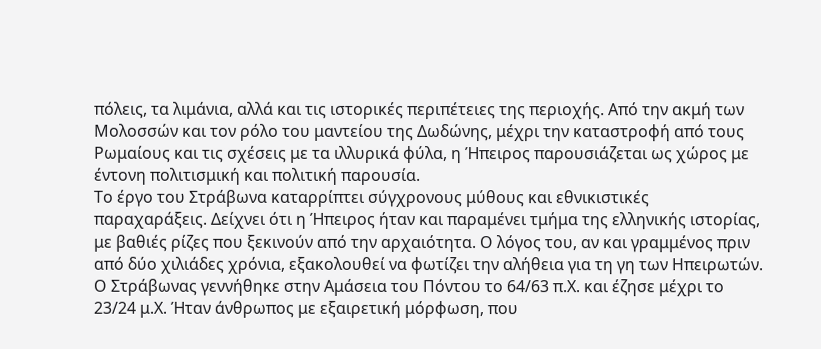πόλεις, τα λιμάνια, αλλά και τις ιστορικές περιπέτειες της περιοχής. Από την ακμή των Μολοσσών και τον ρόλο του μαντείου της Δωδώνης, μέχρι την καταστροφή από τους Ρωμαίους και τις σχέσεις με τα ιλλυρικά φύλα, η Ήπειρος παρουσιάζεται ως χώρος με έντονη πολιτισμική και πολιτική παρουσία.
Το έργο του Στράβωνα καταρρίπτει σύγχρονους μύθους και εθνικιστικές παραχαράξεις. Δείχνει ότι η Ήπειρος ήταν και παραμένει τμήμα της ελληνικής ιστορίας, με βαθιές ρίζες που ξεκινούν από την αρχαιότητα. Ο λόγος του, αν και γραμμένος πριν από δύο χιλιάδες χρόνια, εξακολουθεί να φωτίζει την αλήθεια για τη γη των Ηπειρωτών.
Ο Στράβωνας γεννήθηκε στην Αμάσεια του Πόντου το 64/63 π.Χ. και έζησε μέχρι το 23/24 μ.Χ. Ήταν άνθρωπος με εξαιρετική μόρφωση, που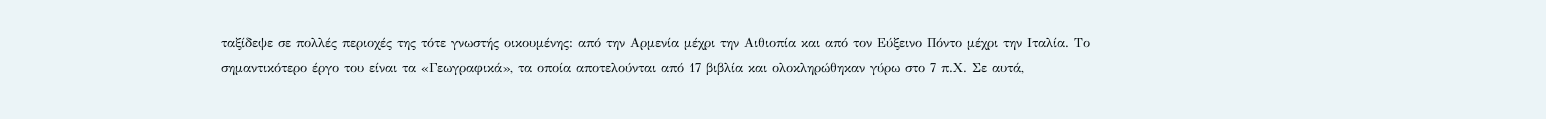ταξίδεψε σε πολλές περιοχές της τότε γνωστής οικουμένης: από την Αρμενία μέχρι την Αιθιοπία και από τον Εύξεινο Πόντο μέχρι την Ιταλία. Το σημαντικότερο έργο του είναι τα «Γεωγραφικά», τα οποία αποτελούνται από 17 βιβλία και ολοκληρώθηκαν γύρω στο 7 π.Χ. Σε αυτά,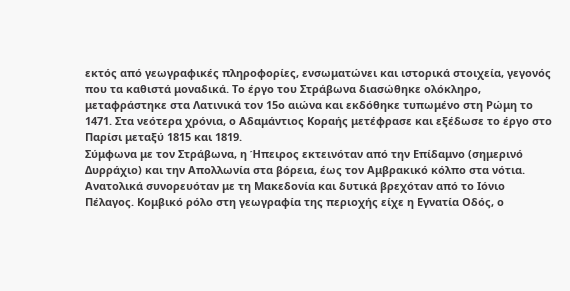εκτός από γεωγραφικές πληροφορίες, ενσωματώνει και ιστορικά στοιχεία, γεγονός που τα καθιστά μοναδικά. Το έργο του Στράβωνα διασώθηκε ολόκληρο, μεταφράστηκε στα Λατινικά τον 15ο αιώνα και εκδόθηκε τυπωμένο στη Ρώμη το 1471. Στα νεότερα χρόνια, ο Αδαμάντιος Κοραής μετέφρασε και εξέδωσε το έργο στο Παρίσι μεταξύ 1815 και 1819.
Σύμφωνα με τον Στράβωνα, η Ήπειρος εκτεινόταν από την Επίδαμνο (σημερινό Δυρράχιο) και την Απολλωνία στα βόρεια, έως τον Αμβρακικό κόλπο στα νότια. Ανατολικά συνορευόταν με τη Μακεδονία και δυτικά βρεχόταν από το Ιόνιο Πέλαγος. Κομβικό ρόλο στη γεωγραφία της περιοχής είχε η Εγνατία Οδός, ο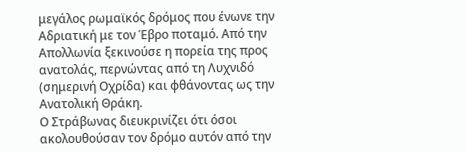μεγάλος ρωμαϊκός δρόμος που ένωνε την Αδριατική με τον Έβρο ποταμό. Από την Απολλωνία ξεκινούσε η πορεία της προς ανατολάς, περνώντας από τη Λυχνιδό (σημερινή Οχρίδα) και φθάνοντας ως την Ανατολική Θράκη.
Ο Στράβωνας διευκρινίζει ότι όσοι ακολουθούσαν τον δρόμο αυτόν από την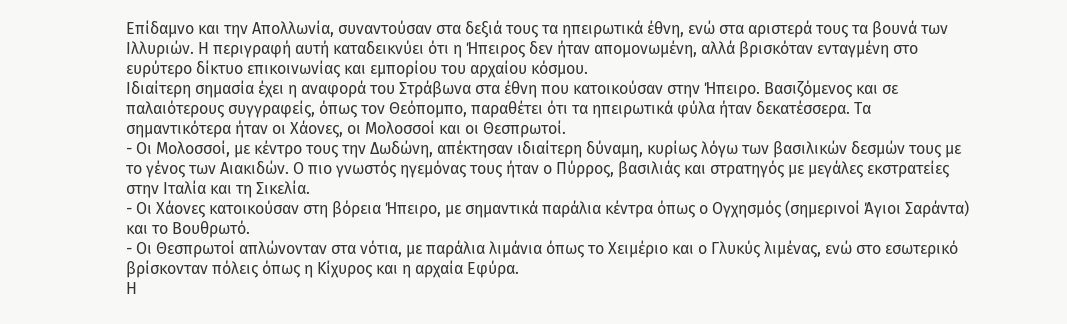Επίδαμνο και την Απολλωνία, συναντούσαν στα δεξιά τους τα ηπειρωτικά έθνη, ενώ στα αριστερά τους τα βουνά των Ιλλυριών. Η περιγραφή αυτή καταδεικνύει ότι η Ήπειρος δεν ήταν απομονωμένη, αλλά βρισκόταν ενταγμένη στο ευρύτερο δίκτυο επικοινωνίας και εμπορίου του αρχαίου κόσμου.
Ιδιαίτερη σημασία έχει η αναφορά του Στράβωνα στα έθνη που κατοικούσαν στην Ήπειρο. Βασιζόμενος και σε παλαιότερους συγγραφείς, όπως τον Θεόπομπο, παραθέτει ότι τα ηπειρωτικά φύλα ήταν δεκατέσσερα. Τα σημαντικότερα ήταν οι Χάονες, οι Μολοσσοί και οι Θεσπρωτοί.
- Οι Μολοσσοί, με κέντρο τους την Δωδώνη, απέκτησαν ιδιαίτερη δύναμη, κυρίως λόγω των βασιλικών δεσμών τους με το γένος των Αιακιδών. Ο πιο γνωστός ηγεμόνας τους ήταν ο Πύρρος, βασιλιάς και στρατηγός με μεγάλες εκστρατείες στην Ιταλία και τη Σικελία.
- Οι Χάονες κατοικούσαν στη βόρεια Ήπειρο, με σημαντικά παράλια κέντρα όπως ο Ογχησμός (σημερινοί Άγιοι Σαράντα) και το Βουθρωτό.
- Οι Θεσπρωτοί απλώνονταν στα νότια, με παράλια λιμάνια όπως το Χειμέριο και ο Γλυκύς λιμένας, ενώ στο εσωτερικό βρίσκονταν πόλεις όπως η Κίχυρος και η αρχαία Εφύρα.
Η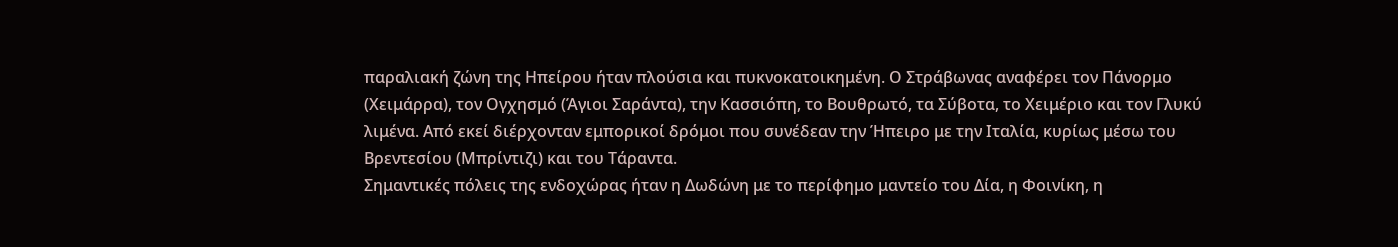παραλιακή ζώνη της Ηπείρου ήταν πλούσια και πυκνοκατοικημένη. Ο Στράβωνας αναφέρει τον Πάνορμο (Χειμάρρα), τον Ογχησμό (Άγιοι Σαράντα), την Κασσιόπη, το Βουθρωτό, τα Σύβοτα, το Χειμέριο και τον Γλυκύ λιμένα. Από εκεί διέρχονταν εμπορικοί δρόμοι που συνέδεαν την Ήπειρο με την Ιταλία, κυρίως μέσω του Βρεντεσίου (Μπρίντιζι) και του Τάραντα.
Σημαντικές πόλεις της ενδοχώρας ήταν η Δωδώνη με το περίφημο μαντείο του Δία, η Φοινίκη, η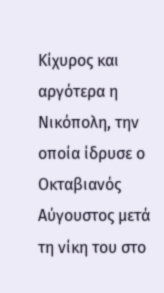Κίχυρος και αργότερα η Νικόπολη, την οποία ίδρυσε ο Οκταβιανός Αύγουστος μετά τη νίκη του στο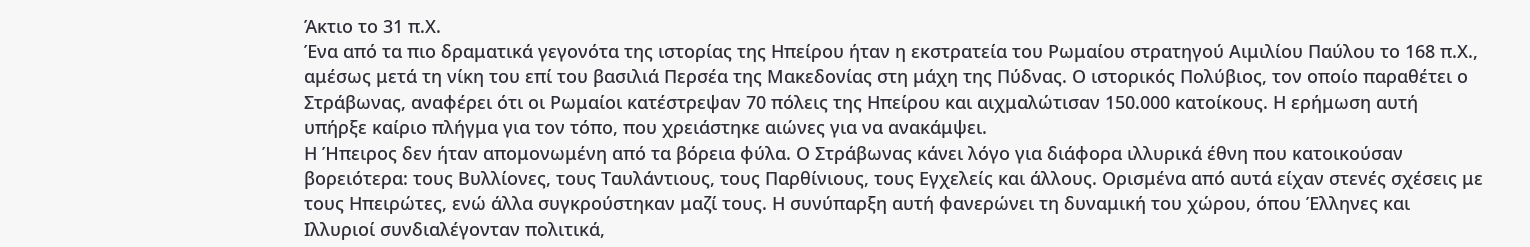Άκτιο το 31 π.Χ.
Ένα από τα πιο δραματικά γεγονότα της ιστορίας της Ηπείρου ήταν η εκστρατεία του Ρωμαίου στρατηγού Αιμιλίου Παύλου το 168 π.Χ., αμέσως μετά τη νίκη του επί του βασιλιά Περσέα της Μακεδονίας στη μάχη της Πύδνας. Ο ιστορικός Πολύβιος, τον οποίο παραθέτει ο Στράβωνας, αναφέρει ότι οι Ρωμαίοι κατέστρεψαν 70 πόλεις της Ηπείρου και αιχμαλώτισαν 150.000 κατοίκους. Η ερήμωση αυτή υπήρξε καίριο πλήγμα για τον τόπο, που χρειάστηκε αιώνες για να ανακάμψει.
Η Ήπειρος δεν ήταν απομονωμένη από τα βόρεια φύλα. Ο Στράβωνας κάνει λόγο για διάφορα ιλλυρικά έθνη που κατοικούσαν βορειότερα: τους Βυλλίονες, τους Ταυλάντιους, τους Παρθίνιους, τους Εγχελείς και άλλους. Ορισμένα από αυτά είχαν στενές σχέσεις με τους Ηπειρώτες, ενώ άλλα συγκρούστηκαν μαζί τους. Η συνύπαρξη αυτή φανερώνει τη δυναμική του χώρου, όπου Έλληνες και Ιλλυριοί συνδιαλέγονταν πολιτικά,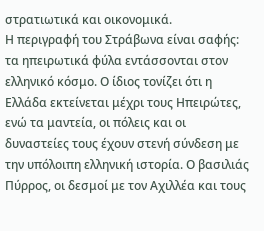στρατιωτικά και οικονομικά.
Η περιγραφή του Στράβωνα είναι σαφής: τα ηπειρωτικά φύλα εντάσσονται στον ελληνικό κόσμο. Ο ίδιος τονίζει ότι η Ελλάδα εκτείνεται μέχρι τους Ηπειρώτες, ενώ τα μαντεία, οι πόλεις και οι δυναστείες τους έχουν στενή σύνδεση με την υπόλοιπη ελληνική ιστορία. Ο βασιλιάς Πύρρος, οι δεσμοί με τον Αχιλλέα και τους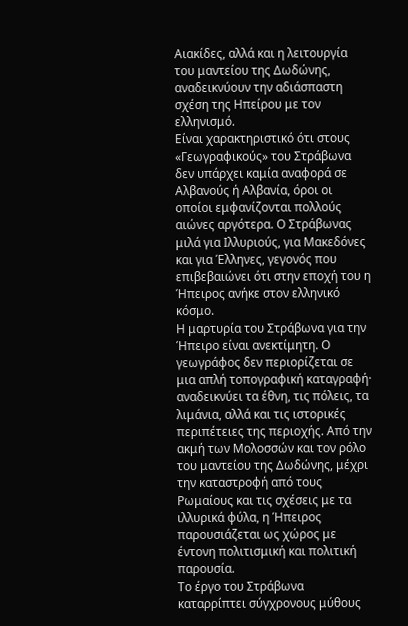Αιακίδες, αλλά και η λειτουργία του μαντείου της Δωδώνης, αναδεικνύουν την αδιάσπαστη σχέση της Ηπείρου με τον ελληνισμό.
Είναι χαρακτηριστικό ότι στους «Γεωγραφικούς» του Στράβωνα δεν υπάρχει καμία αναφορά σε Αλβανούς ή Αλβανία, όροι οι οποίοι εμφανίζονται πολλούς αιώνες αργότερα. Ο Στράβωνας μιλά για Ιλλυριούς, για Μακεδόνες και για Έλληνες, γεγονός που επιβεβαιώνει ότι στην εποχή του η Ήπειρος ανήκε στον ελληνικό κόσμο.
Η μαρτυρία του Στράβωνα για την Ήπειρο είναι ανεκτίμητη. Ο γεωγράφος δεν περιορίζεται σε μια απλή τοπογραφική καταγραφή· αναδεικνύει τα έθνη, τις πόλεις, τα λιμάνια, αλλά και τις ιστορικές περιπέτειες της περιοχής. Από την ακμή των Μολοσσών και τον ρόλο του μαντείου της Δωδώνης, μέχρι την καταστροφή από τους Ρωμαίους και τις σχέσεις με τα ιλλυρικά φύλα, η Ήπειρος παρουσιάζεται ως χώρος με έντονη πολιτισμική και πολιτική παρουσία.
Το έργο του Στράβωνα καταρρίπτει σύγχρονους μύθους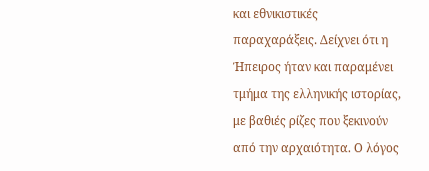και εθνικιστικές παραχαράξεις. Δείχνει ότι η Ήπειρος ήταν και παραμένει τμήμα της ελληνικής ιστορίας, με βαθιές ρίζες που ξεκινούν από την αρχαιότητα. Ο λόγος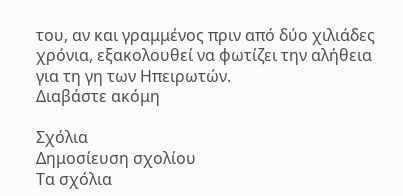του, αν και γραμμένος πριν από δύο χιλιάδες χρόνια, εξακολουθεί να φωτίζει την αλήθεια για τη γη των Ηπειρωτών.
Διαβάστε ακόμη

Σχόλια
Δημοσίευση σχολίου
Τα σχόλια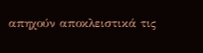απηχούν αποκλειστικά τις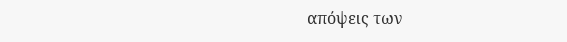απόψεις των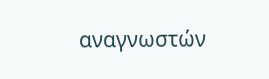αναγνωστών